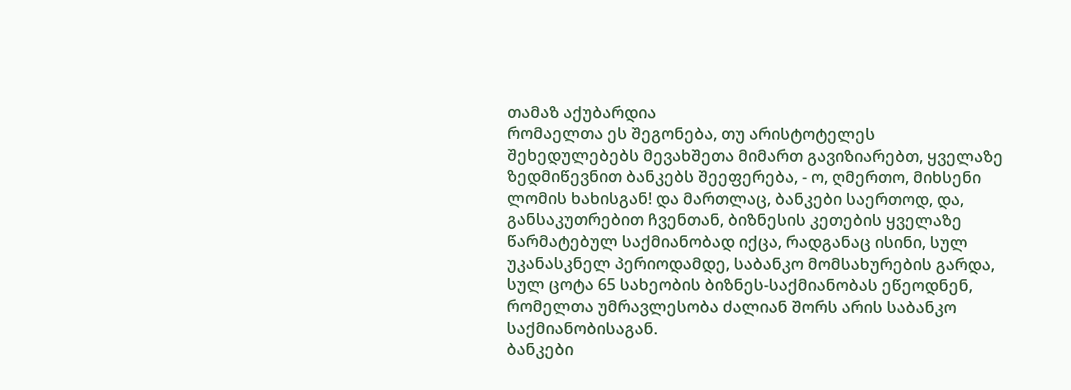თამაზ აქუბარდია
რომაელთა ეს შეგონება, თუ არისტოტელეს შეხედულებებს მევახშეთა მიმართ გავიზიარებთ, ყველაზე ზედმიწევნით ბანკებს შეეფერება, - ო, ღმერთო, მიხსენი ლომის ხახისგან! და მართლაც, ბანკები საერთოდ, და, განსაკუთრებით ჩვენთან, ბიზნესის კეთების ყველაზე წარმატებულ საქმიანობად იქცა, რადგანაც ისინი, სულ უკანასკნელ პერიოდამდე, საბანკო მომსახურების გარდა, სულ ცოტა 65 სახეობის ბიზნეს-საქმიანობას ეწეოდნენ, რომელთა უმრავლესობა ძალიან შორს არის საბანკო საქმიანობისაგან.
ბანკები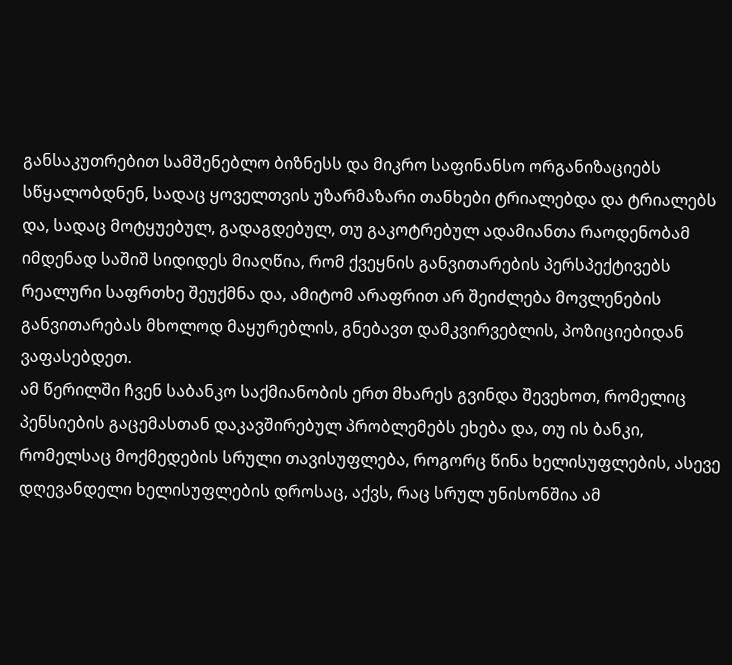განსაკუთრებით სამშენებლო ბიზნესს და მიკრო საფინანსო ორგანიზაციებს სწყალობდნენ, სადაც ყოველთვის უზარმაზარი თანხები ტრიალებდა და ტრიალებს და, სადაც მოტყუებულ, გადაგდებულ, თუ გაკოტრებულ ადამიანთა რაოდენობამ იმდენად საშიშ სიდიდეს მიაღწია, რომ ქვეყნის განვითარების პერსპექტივებს რეალური საფრთხე შეუქმნა და, ამიტომ არაფრით არ შეიძლება მოვლენების განვითარებას მხოლოდ მაყურებლის, გნებავთ დამკვირვებლის, პოზიციებიდან ვაფასებდეთ.
ამ წერილში ჩვენ საბანკო საქმიანობის ერთ მხარეს გვინდა შევეხოთ, რომელიც პენსიების გაცემასთან დაკავშირებულ პრობლემებს ეხება და, თუ ის ბანკი, რომელსაც მოქმედების სრული თავისუფლება, როგორც წინა ხელისუფლების, ასევე დღევანდელი ხელისუფლების დროსაც, აქვს, რაც სრულ უნისონშია ამ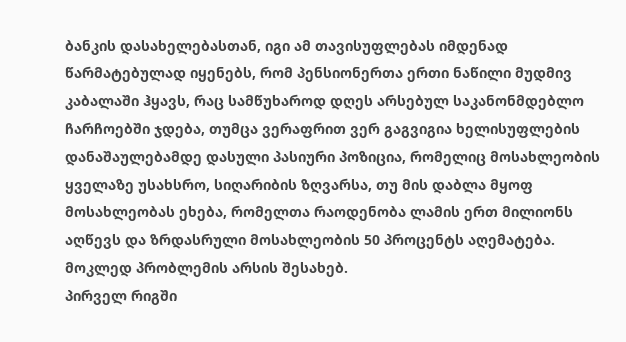ბანკის დასახელებასთან, იგი ამ თავისუფლებას იმდენად წარმატებულად იყენებს, რომ პენსიონერთა ერთი ნაწილი მუდმივ კაბალაში ჰყავს, რაც სამწუხაროდ დღეს არსებულ საკანონმდებლო ჩარჩოებში ჯდება, თუმცა ვერაფრით ვერ გაგვიგია ხელისუფლების დანაშაულებამდე დასული პასიური პოზიცია, რომელიც მოსახლეობის ყველაზე უსახსრო, სიღარიბის ზღვარსა, თუ მის დაბლა მყოფ მოსახლეობას ეხება, რომელთა რაოდენობა ლამის ერთ მილიონს აღწევს და ზრდასრული მოსახლეობის 50 პროცენტს აღემატება.
მოკლედ პრობლემის არსის შესახებ.
პირველ რიგში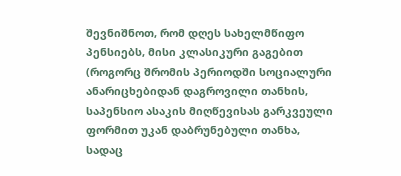შევნიშნოთ, რომ დღეს სახელმწიფო პენსიებს, მისი კლასიკური გაგებით (როგორც შრომის პერიოდში სოციალური ანარიცხებიდან დაგროვილი თანხის, საპენსიო ასაკის მიღწევისას გარკვეული ფორმით უკან დაბრუნებული თანხა, სადაც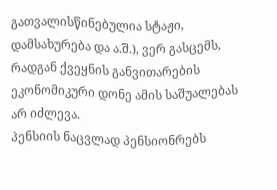გათვალისწინებულია სტაჟი, დამსახურება და ა.შ.), ვერ გასცემს, რადგან ქვეყნის განვითარების ეკონომიკური დონე ამის საშუალებას არ იძლევა.
პენსიის ნაცვლად პენსიონრებს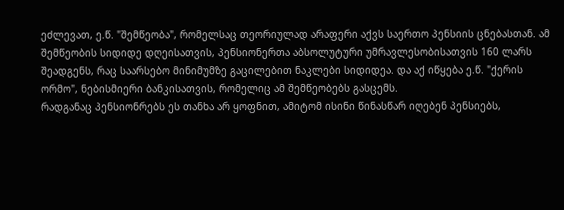ეძლევათ, ე.წ. "შემწეობა", რომელსაც თეორიულად არაფერი აქვს საერთო პენსიის ცნებასთან. ამ შემწეობის სიდიდე დღეისათვის, პენსიონერთა აბსოლუტური უმრავლესობისათვის 160 ლარს შეადგენს, რაც საარსებო მინიმუმზე გაცილებით ნაკლები სიდიდეა. და აქ იწყება ე.წ. "ქერის ორმო", ნებისმიერი ბანკისათვის, რომელიც ამ შემწეობებს გასცემს.
რადგანაც პენსიონრებს ეს თანხა არ ყოფნით, ამიტომ ისინი წინასწარ იღებენ პენსიებს,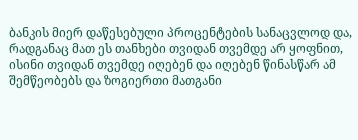ბანკის მიერ დაწესებული პროცენტების სანაცვლოდ და, რადგანაც მათ ეს თანხები თვიდან თვემდე არ ყოფნით, ისინი თვიდან თვემდე იღებენ და იღებენ წინასწარ ამ შემწეობებს და ზოგიერთი მათგანი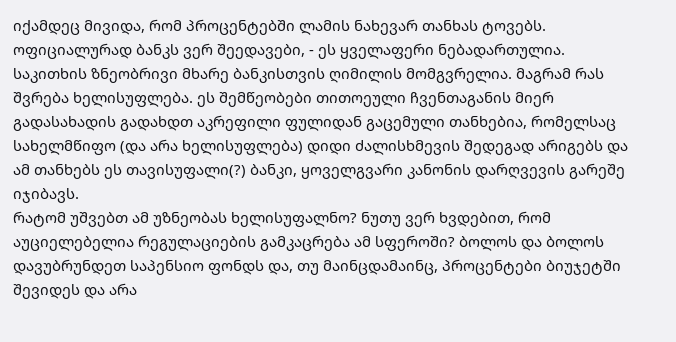იქამდეც მივიდა, რომ პროცენტებში ლამის ნახევარ თანხას ტოვებს.
ოფიციალურად ბანკს ვერ შეედავები, - ეს ყველაფერი ნებადართულია. საკითხის ზნეობრივი მხარე ბანკისთვის ღიმილის მომგვრელია. მაგრამ რას შვრება ხელისუფლება. ეს შემწეობები თითოეული ჩვენთაგანის მიერ გადასახადის გადახდთ აკრეფილი ფულიდან გაცემული თანხებია, რომელსაც სახელმწიფო (და არა ხელისუფლება) დიდი ძალისხმევის შედეგად არიგებს და ამ თანხებს ეს თავისუფალი(?) ბანკი, ყოველგვარი კანონის დარღვევის გარეშე იჯიბავს.
რატომ უშვებთ ამ უზნეობას ხელისუფალნო? ნუთუ ვერ ხვდებით, რომ აუციელებელია რეგულაციების გამკაცრება ამ სფეროში? ბოლოს და ბოლოს დავუბრუნდეთ საპენსიო ფონდს და, თუ მაინცდამაინც, პროცენტები ბიუჯეტში შევიდეს და არა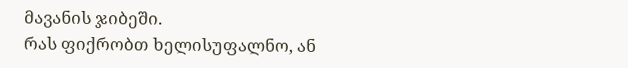მავანის ჯიბეში.
რას ფიქრობთ ხელისუფალნო, ან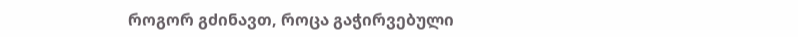როგორ გძინავთ, როცა გაჭირვებული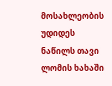მოსახლეობის უდიდეს ნაწილს თავი ლომის ხახაში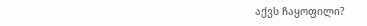აქვს ჩაყოფილი?